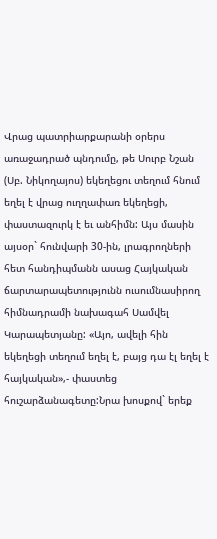Վրաց պատրիարքարանի օրերս առաջադրած պնդումը, թե Սուրբ Նշան (Սբ. Նիկողայոս) եկեղեցու տեղում հնում եղել է վրաց ուղղափառ եկեղեցի, փաստազուրկ է եւ անհիմն: Այս մասին այսօր` հունվարի 30-ին, լրագրողների հետ հանդիպմանն ասաց Հայկական ճարտարապետությունն ուսումնասիրող հիմնադրամի նախագահ Սամվել Կարապետյանը: «Այո, ավելի հին եկեղեցի տեղում եղել է, բայց դա էլ եղել է հայկական»,- փաստեց հուշարձանագետը:Նրա խոսքով` երեք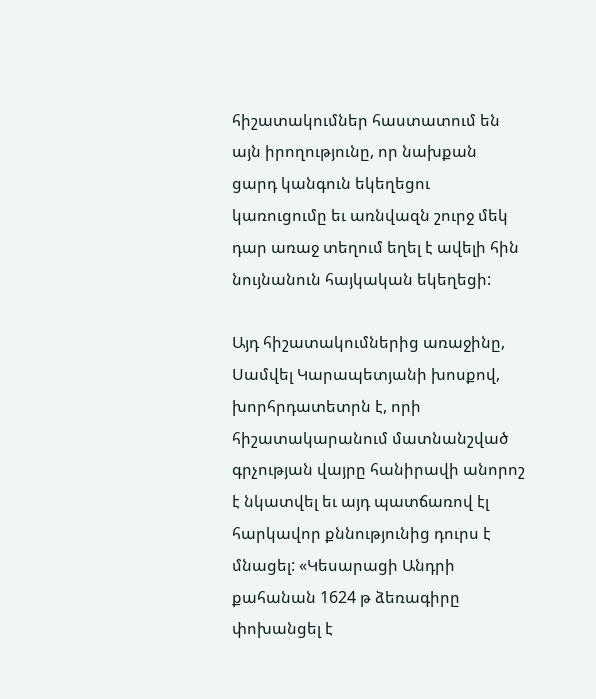հիշատակումներ հաստատում են այն իրողությունը, որ նախքան ցարդ կանգուն եկեղեցու կառուցումը եւ առնվազն շուրջ մեկ դար առաջ տեղում եղել է ավելի հին նույնանուն հայկական եկեղեցի:

Այդ հիշատակումներից առաջինը, Սամվել Կարապետյանի խոսքով, խորհրդատետրն է, որի հիշատակարանում մատնանշված գրչության վայրը հանիրավի անորոշ է նկատվել եւ այդ պատճառով էլ հարկավոր քննությունից դուրս է մնացել: «Կեսարացի Անդրի քահանան 1624 թ ձեռագիրը փոխանցել է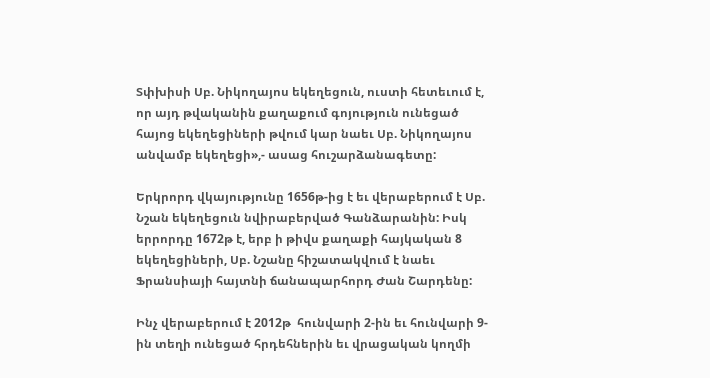Տփխիսի Սբ. Նիկողայոս եկեղեցուն, ուստի հետեւում է, որ այդ թվականին քաղաքում գոյություն ունեցած հայոց եկեղեցիների թվում կար նաեւ Սբ. Նիկողայոս անվամբ եկեղեցի»,- ասաց հուշարձանագետը:

Երկրորդ վկայությունը 1656թ-ից է եւ վերաբերում է Սբ. Նշան եկեղեցուն նվիրաբերված Գանձարանին: Իսկ երրորդը 1672թ է, երբ ի թիվս քաղաքի հայկական 8 եկեղեցիների, Սբ. Նշանը հիշատակվում է նաեւ Ֆրանսիայի հայտնի ճանապարհորդ Ժան Շարդենը:

Ինչ վերաբերում է 2012թ  հունվարի 2-ին եւ հունվարի 9-ին տեղի ունեցած հրդեհներին եւ վրացական կողմի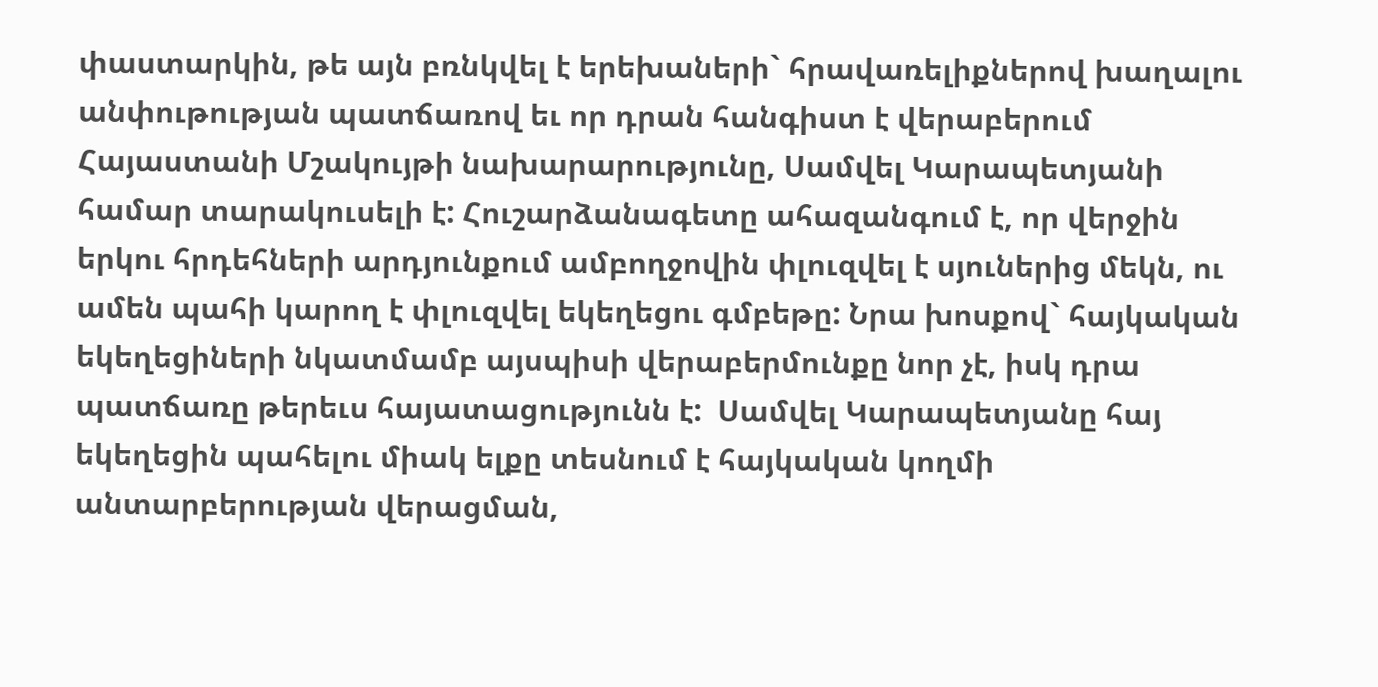փաստարկին, թե այն բռնկվել է երեխաների` հրավառելիքներով խաղալու անփութության պատճառով եւ որ դրան հանգիստ է վերաբերում Հայաստանի Մշակույթի նախարարությունը, Սամվել Կարապետյանի համար տարակուսելի է: Հուշարձանագետը ահազանգում է, որ վերջին երկու հրդեհների արդյունքում ամբողջովին փլուզվել է սյուներից մեկն, ու ամեն պահի կարող է փլուզվել եկեղեցու գմբեթը: Նրա խոսքով` հայկական եկեղեցիների նկատմամբ այսպիսի վերաբերմունքը նոր չէ, իսկ դրա պատճառը թերեւս հայատացությունն է:  Սամվել Կարապետյանը հայ եկեղեցին պահելու միակ ելքը տեսնում է հայկական կողմի անտարբերության վերացման,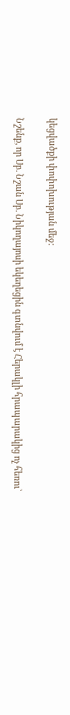կեցվածքի փոփոխության մեջ:

Նշենք, որ Սբ. Նշան Սբ. Նիկողայոսի եկեղեցին գտնվում է Հերակլի հրապարակից ոչ հեռու`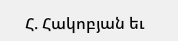Հ. Հակոբյան եւ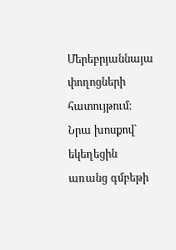Մերեբրյաննայա փողոցների հատույթում: Նրա խոսքով` եկեղեցին առանց գմբեթի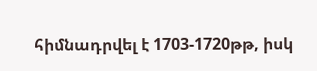հիմնադրվել է 1703-1720թթ, իսկ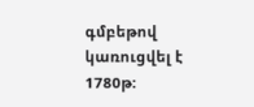գմբեթով կառուցվել է 1780թ: